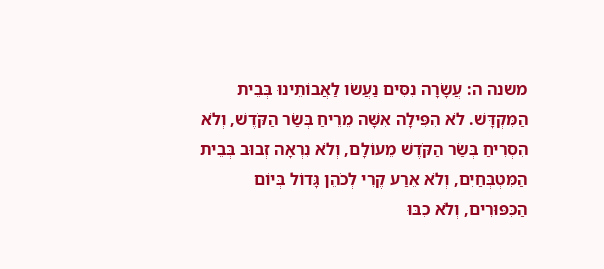משנה ה: עֲשָׂרָה נִסִּים נַעֲשׂו לַאֲבוֹתֵינוּ בְּבֵית הַמִּקְדָּשׁ. לֹא הִפִּילָה אִשָּׁה מֵרֵיחַ בְּשַׂר הַקֹּדֶשׁ, וְלֹא הִסְרִיחַ בְּשַׂר הַקֹּדֶשׁ מֵעוֹלָם, וְלֹא נִרְאָה זְבוּב בְּבֵית הַמִּטְבְּחַיִם, וְלֹא אֵרַע קֶרִי לְכֹהֵן גָּדוֹל בְּיוֹם הַכִּפּוּרִים, וְלֹא כִבּוּ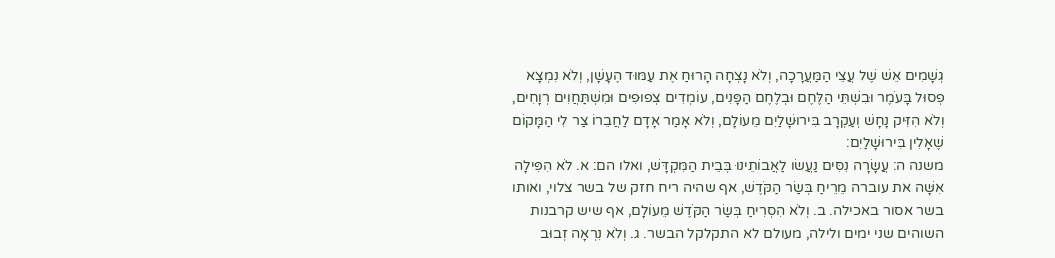גְשָׁמִים אֵשׁ שֶׁל עֲצֵי הַמַּעֲרָכָה, וְלֹא נָצְחָה הָרוּחַ אֶת עַמּוּד הֶעָשָׁן, וְלֹא נִמְצָא פְסוּל בָּעֹמֶר וּבִשְׁתֵּי הַלֶּחֶם וּבְלֶחֶם הַפָּנִים, עוֹמְדִים צְפוּפִים וּמִשְׁתַּחֲוִים רְוָחִים, וְלֹא הִזִּיק נָחָשׁ וְעַקְרָב בִּירוּשָׁלַיִם מֵעוֹלָם, וְלֹא אָמַר אָדָם לַחֲבֵרוֹ צַר לִי הַמָּקוֹם שֶׁאָלִין בִּירוּשָׁלַיִם:
משנה ה: עֲשָׂרָה נִסִּים נַעֲשׂו לַאֲבוֹתֵינוּ בְּבֵית הַמִּקְדָּשׁ, ואלו הם: א. לֹא הִפִּילָה אִשָּׁה את עוברה מֵרֵיחַ בְּשַׂר הַקֹּדֶשׁ, אף שהיה ריח חזק של בשר צלוי, ואותו בשר אסור באכילה. ב. וְלֹא הִסְרִיחַ בְּשַׂר הַקֹּדֶשׁ מֵעוֹלָם, אף שיש קרבנות השוהים שני ימים ולילה, מעולם לא התקלקל הבשר. ג. וְלֹא נִרְאָה זְבוּב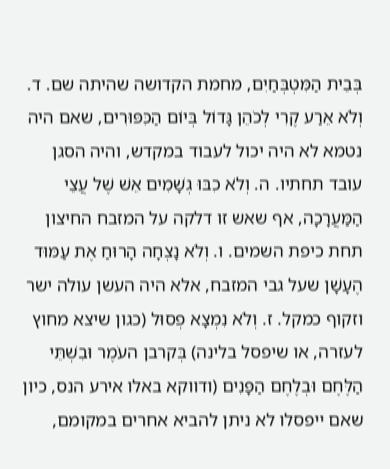בְּבֵית הַמִּטְבְּחַיִם, מחמת הקדושה שהיתה שם. ד. וְלֹא אֵרַע קֶרִי לְכֹהֵן גָּדוֹל בְּיוֹם הַכִּפּוּרִים, שאם היה נטמא לא היה יכול לעבוד במקדש, והיה הסגן עובד תחתיו. ה. וְלֹא כִבּוּ גְשָׁמִים אֵשׁ שֶׁל עֲצֵי הַמַּעֲרָכָה, אף שאש זו דלקה על המזבח החיצון תחת כיפת השמים. ו. וְלֹא נָצְחָה הָרוּחַ אֶת עַמּוּד הֶעָשָׁן שעל גבי המזבח, אלא היה העשן עולה ישר וזקוף כמקל. ז. וְלֹא נִמְצָא פְסוּל (כגון שיצא מחוץ לעזרה, או שיפסל בלינה) בְּקרבן העֹמֶר וּבִשְׁתֵּי הַלֶּחֶם וּבְלֶחֶם הַפָּנִים (ודווקא באלו אירע הנס, כיון שאם ייפסלו לא ניתן להביא אחרים במקומם,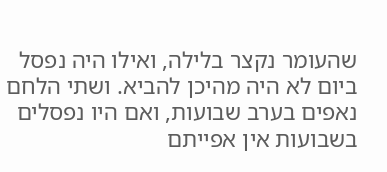שהעומר נקצר בלילה, ואילו היה נפסל ביום לא היה מהיכן להביא. ושתי הלחם נאפים בערב שבועות, ואם היו נפסלים בשבועות אין אפייתם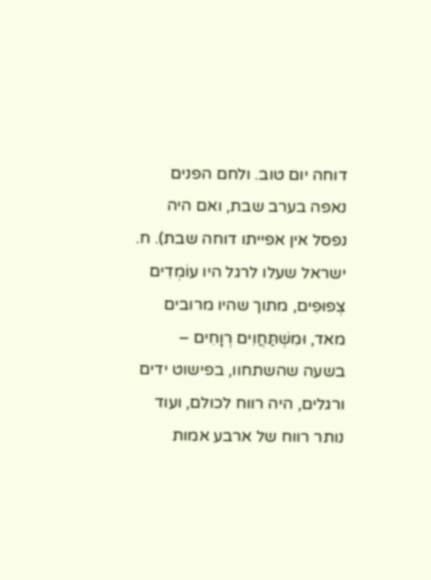דוחה יום טוב. ולחם הפנים נאפה בערב שבת, ואם היה נפסל אין אפייתו דוחה שבת). ח. ישראל שעלו לרגל היו עוֹמְדִים צְפוּפִים, מתוך שהיו מרובים מאד, וּמִשְׁתַּחֲוִים רְוָחִים – בשעה שהשתחוו, בפישוט ידים ורגלים, היה רווח לכולם, ועוד נותר רווח של ארבע אמות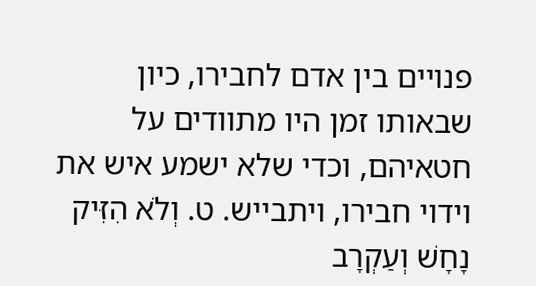פנויים בין אדם לחבירו, כיון שבאותו זמן היו מתוודים על חטאיהם, וכדי שלא ישמע איש את וידוי חבירו, ויתבייש. ט. וְלֹא הִזִּיק נָחָשׁ וְעַקְרָב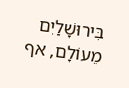בִּירוּשָׁלַיִם מֵעוֹלָם, אף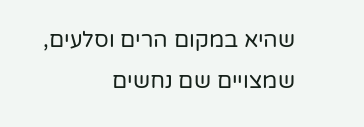שהיא במקום הרים וסלעים, שמצויים שם נחשים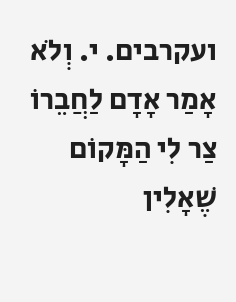ועקרבים. י. וְלֹא אָמַר אָדָם לַחֲבֵרוֹ צַר לִי הַמָּקוֹם שֶׁאָלִין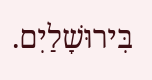בִּירוּשָׁלַיִם.